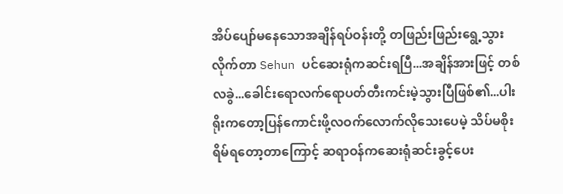အိပ်ပျော်မနေသောအချိန်ရပ်ဝန်းတို့ တဖြည်းဖြည်းရွေ့သွားလိုက်တာ Sehun ပင်ဆေးရုံကဆင်းရပြီ...အချိန်အားဖြင့် တစ်လခွဲ...ခေါင်းရောလက်ရောပတ်တီးကင်းမဲ့သွားပြီဖြစ်၏...ပါးရိုးကတော့ပြန်ကောင်းဖို့လဝက်လောက်လိုသေးပေမဲ့ သိပ်မစိုးရိမ်ရတော့တာကြောင့် ဆရာဝန်ကဆေးရုံဆင်းခွင့်ပေး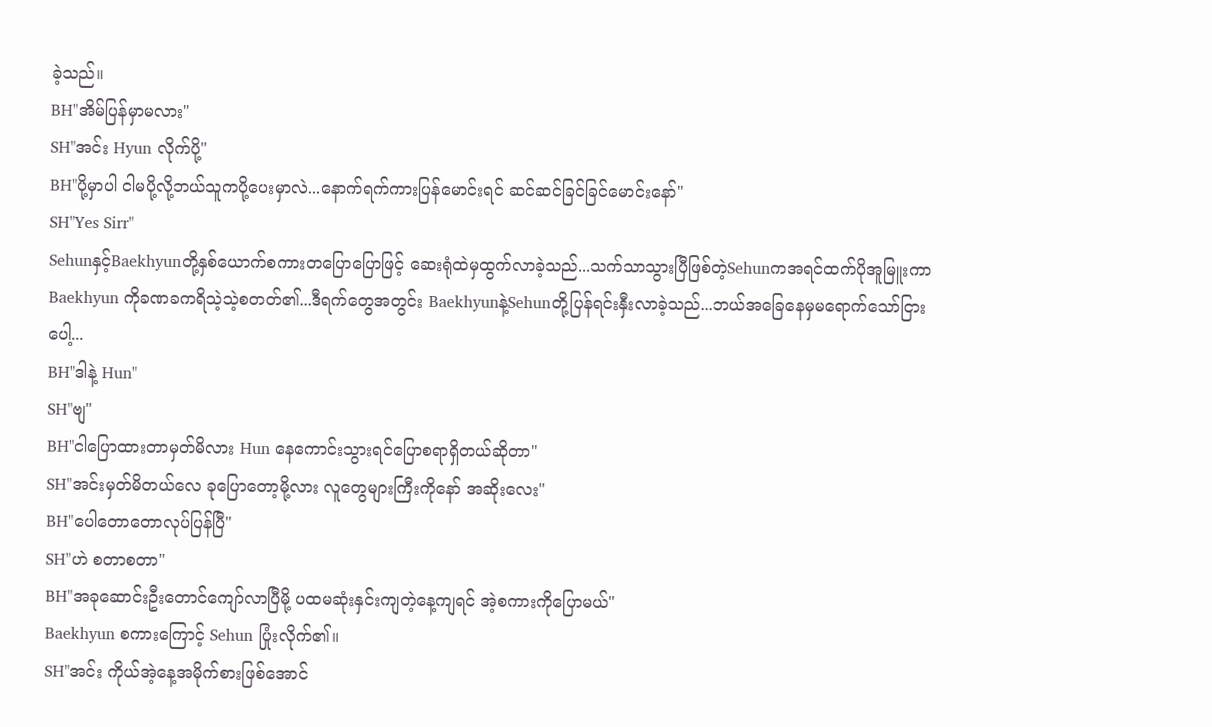ခဲ့သည်။
BH"အိမ်ပြန်မှာမလား"
SH"အင်း Hyun လိုက်ပို့"
BH"ပို့မှာပါ ငါမပို့လို့ဘယ်သူကပို့ပေးမှာလဲ...နောက်ရက်ကားပြန်မောင်းရင် ဆင်ဆင်ခြင်ခြင်မောင်းနော်"
SH"Yes Sirr"
Sehunနှင့်Baekhyunတို့နှစ်ယောက်စကားတပြောပြောဖြင့် ဆေးရုံထဲမှထွက်လာခဲ့သည်...သက်သာသွားပြီဖြစ်တဲ့Sehunကအရင်ထက်ပိုအူမြူးကာ Baekhyun ကိုခဏခကရိသဲ့သဲ့စတတ်၏...ဒီရက်တွေအတွင်း Baekhyunနဲ့Sehunတို့ပြန်ရင်းနှီးလာခဲ့သည်...ဘယ်အခြေနေမှမရောက်သော်ငြားပေါ့...
BH"ဒါနဲ့ Hun"
SH"ဗျ"
BH"ငါပြောထားတာမှတ်မိလား Hun နေကောင်းသွားရင်ပြောစရာရှိတယ်ဆိုတာ"
SH"အင်းမှတ်မိတယ်လေ ခုပြောတော့မို့လား လူတွေများကြီးကိုနော် အဆိုးလေး"
BH"ပေါတောတောလုပ်ပြန်ပြီ"
SH"ဟဲ စတာစတာ"
BH"အခုဆောင်းဦးတောင်ကျော်လာပြီမို့ ပထမဆုံးနှင်းကျတဲ့နေ့ကျရင် အဲ့စကားကိုပြောမယ်"
Baekhyun စကားကြောင့် Sehun ပြုံးလိုက်၏။
SH"အင်း ကိုယ်အဲ့နေ့အမိုက်စားဖြစ်အောင်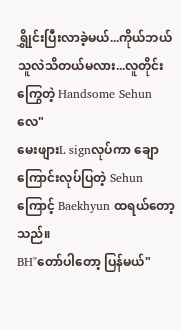ရွှိုင်းပြီးလာခဲ့မယ်...ကိုယ်ဘယ်သူလဲသိတယ်မလား...လူတိုင်းကြွေတဲ့ Handsome Sehun လေ"
မေးဖျားL signလုပ်ကာ ချောကြောင်းလုပ်ပြတဲ့ Sehun ကြောင့် Baekhyun ထရယ်တော့သည်။
BH"တော်ပါတော့ ပြန်မယ်"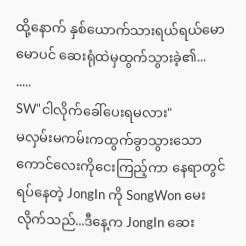ထို့နောက် နှစ်ယောက်သားရယ်ရယ်မောမောပင် ဆေးရုံထဲမှထွက်သွားခဲ့၏...
.....
SW"ငါလိုက်ခေါ်ပေးရမလား"
မလှမ်းမကမ်းကထွက်ခွာသွားသော ကောင်လေးကိုငေးကြည့်ကာ နေရာတွင်ရပ်နေတဲ့ JongIn ကို SongWon မေးလိုက်သည်...ဒီနေ့က JongIn ဆေး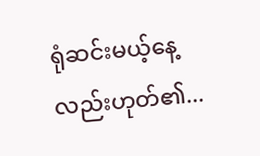ရုံဆင်းမယ့်နေ့လည်းဟုတ်၏...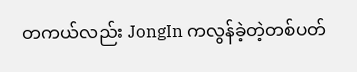တကယ်လည်း JongIn ကလွန်ခဲ့တဲ့တစ်ပတ်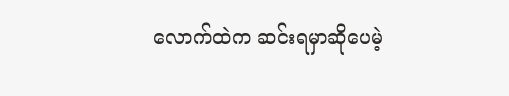လောက်ထဲက ဆင်းရမှာဆိုပေမဲ့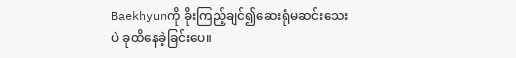Baekhyunကို ခိုးကြည့်ချင်၍ဆေးရုံမဆင်းသေးပဲ ခုထိနေခဲ့ခြင်းပေ။